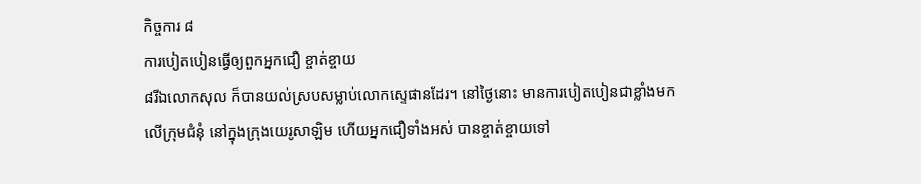កិច្ចការ ៨
ការបៀតបៀនធ្វើឲ្យពួកអ្នកជឿ ខ្ចាត់ខ្ចាយ
៨រីឯលោកសុល ក៏បានយល់ស្របសម្លាប់លោកស្ទេផានដែរ។ នៅថ្ងៃនោះ មានការបៀតបៀនជាខ្លាំងមកលើក្រុមជំនុំ នៅក្នុងក្រុងយេរូសាឡិម ហើយអ្នកជឿទាំងអស់ បានខ្ចាត់ខ្ចាយទៅ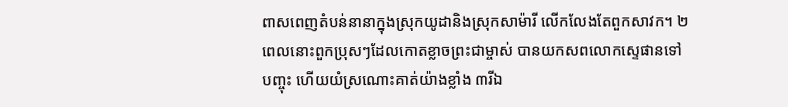ពាសពេញតំបន់នានាក្នុងស្រុកយូដានិងស្រុកសាម៉ារី លើកលែងតែពួកសាវក។ ២ពេលនោះពួកប្រុសៗដែលកោតខ្លាចព្រះជាម្ចាស់ បានយកសពលោកស្ទេផានទៅបញ្ចុះ ហើយយំស្រណោះគាត់យ៉ាងខ្លាំង ៣រីឯ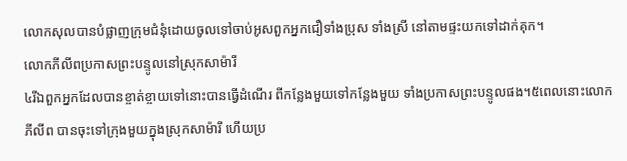លោកសុលបានបំផ្លាញក្រុមជំនុំដោយចូលទៅចាប់អូសពួកអ្នកជឿទាំងប្រុស ទាំងសី្រ នៅតាមផ្ទះយកទៅដាក់គុក។
លោកភីលីពប្រកាសព្រះបន្ទូលនៅស្រុកសាម៉ារី
៤រីឯពួកអ្នកដែលបានខ្ចាត់ខ្ចាយទៅនោះបានធ្វើដំណើរ ពីកន្លែងមួយទៅកន្លែងមួយ ទាំងប្រកាសព្រះបន្ទូលផង។៥ពេលនោះលោកភីលីព បានចុះទៅក្រុងមួយក្នុងស្រុកសាម៉ារី ហើយប្រ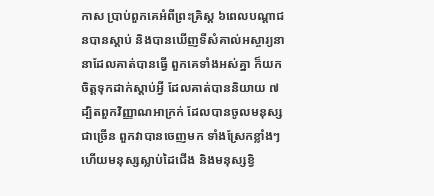កាស បា្រប់ពួកគេអំពីព្រះគិ្រស្ដ ៦ពេលបណ្ដាជនបានស្ដាប់ និងបានឃើញទីសំគាល់អស្ចារ្យនានាដែលគាត់បានធ្វើ ពួកគេទាំងអស់គ្នា ក៏យកចិត្ដទុកដាក់ស្ដាប់អ្វី ដែលគាត់បាននិយាយ ៧ដ្បិតពួកវិញ្ញាណអាក្រក់ ដែលបានចូលមនុស្សជាច្រើន ពួកវាបានចេញមក ទាំងស្រែកខ្លាំងៗ ហើយមនុស្សស្លាប់ដៃជើង និងមនុស្សខ្វិ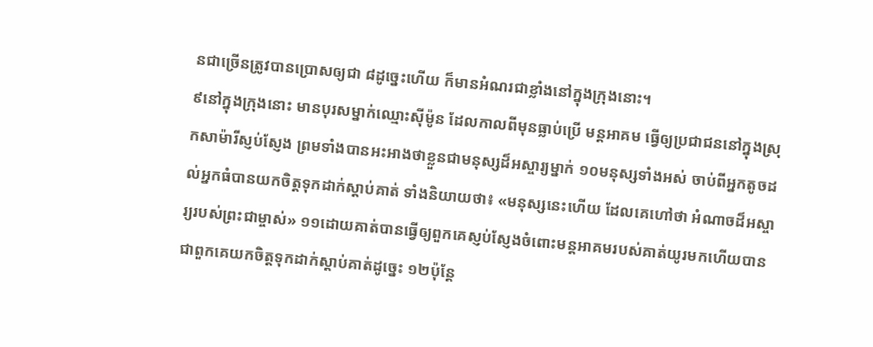នជាច្រើនត្រូវបានប្រោសឲ្យជា ៨ដូច្នេះហើយ ក៏មានអំណរជាខ្លាំងនៅក្នុងក្រុងនោះ។
៩នៅក្នុងក្រុងនោះ មានបុរសម្នាក់ឈ្មោះស៊ីម៉ូន ដែលកាលពីមុនធ្លាប់ប្រើ មន្ដអាគម ធ្វើឲ្យប្រជាជននៅក្នុងស្រុកសាម៉ារីស្ញប់ស្ញែង ព្រមទាំងបានអះអាងថាខ្លួនជាមនុស្សដ៏អស្ចារ្យម្នាក់ ១០មនុស្សទាំងអស់ ចាប់ពីអ្នកតូចដល់អ្នកធំបានយកចិត្ដទុកដាក់ស្ដាប់គាត់ ទាំងនិយាយថា៖ «មនុស្សនេះហើយ ដែលគេហៅថា អំណាចដ៏អស្ចារ្យរបស់ព្រះជាម្ចាស់» ១១ដោយគាត់បានធ្វើឲ្យពួកគេស្ញប់ស្ញែងចំពោះមន្ដអាគមរបស់គាត់យូរមកហើយបានជាពួកគេយកចិត្ដទុកដាក់ស្ដាប់គាត់ដូច្នេះ ១២ប៉ុន្ដែ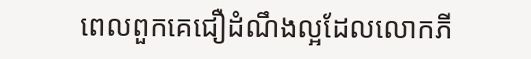ពេលពួកគេជឿដំណឹងល្អដែលលោកភី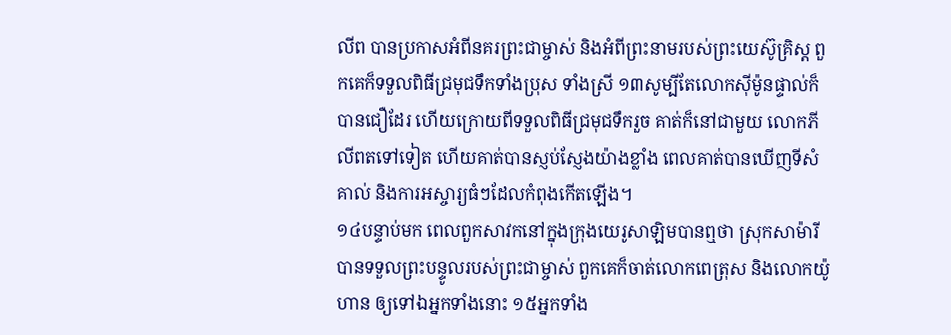លីព បានប្រកាសអំពីនគរព្រះជាម្ចាស់ និងអំពីព្រះនាមរបស់ព្រះយេស៊ូគ្រិស្ដ ពួកគេក៏ទទួលពិធីជ្រមុជទឹកទាំងប្រុស ទាំងសី្រ ១៣សូម្បីតែលោកស៊ីម៉ូនផ្ទាល់ក៏បានជឿដែរ ហើយក្រោយពីទទួលពិធីជ្រមុជទឹករួច គាត់ក៏នៅជាមួយ លោកភីលីពតទៅទៀត ហើយគាត់បានស្ញប់ស្ញែងយ៉ាងខ្លាំង ពេលគាត់បានឃើញទីសំគាល់ និងការអស្ចារ្យធំៗដែលកំពុងកើតឡើង។
១៤បន្ទាប់មក ពេលពួកសាវកនៅក្នុងក្រុងយេរូសាឡិមបានឮថា ស្រុកសាម៉ារី បានទទួលព្រះបន្ទូលរបស់ព្រះជាម្ចាស់ ពួកគេក៏ចាត់លោកពេត្រុស និងលោកយ៉ូហាន ឲ្យទៅឯអ្នកទាំងនោះ ១៥អ្នកទាំង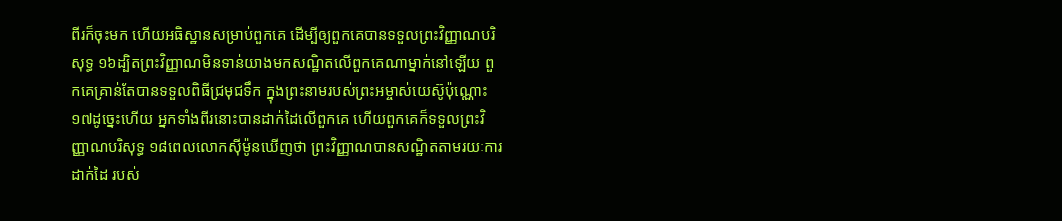ពីរក៏ចុះមក ហើយអធិស្ឋានសម្រាប់ពួកគេ ដើម្បីឲ្យពួកគេបានទទួលព្រះវិញ្ញាណបរិសុទ្ធ ១៦ដ្បិតព្រះវិញ្ញាណមិនទាន់យាងមកសណ្ឋិតលើពួកគេណាម្នាក់នៅឡើយ ពួកគេគ្រាន់តែបានទទួលពិធីជ្រមុជទឹក ក្នុងព្រះនាមរបស់ព្រះអម្ចាស់យេស៊ូប៉ុណ្ណោះ ១៧ដូច្នេះហើយ អ្នកទាំងពីរនោះបានដាក់ដៃលើពួកគេ ហើយពួកគេក៏ទទួលព្រះវិញ្ញាណបរិសុទ្ធ ១៨ពេលលោកស៊ីម៉ូនឃើញថា ព្រះវិញ្ញាណបានសណ្ឋិតតាមរយៈការដាក់ដៃ របស់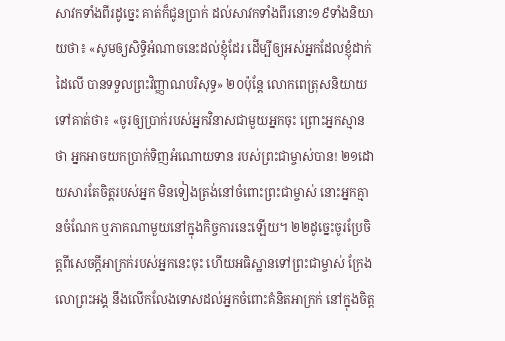សាវកទាំងពីរដូច្នេះ គាត់ក៏ជូនបា្រក់ ដល់សាវកទាំងពីរនោះ១៩ទាំងនិយាយថា៖ «សូមឲ្យសិទ្ធិអំណាចនេះដល់ខ្ញុំដែរ ដើម្បីឲ្យអស់អ្នកដែលខ្ញុំដាក់ដៃលើ បានទទួលព្រះវិញ្ញាណបរិសុទ្ធ» ២០ប៉ុន្ដែ លោកពេត្រុសនិយាយទៅគាត់ថា៖ «ចូរឲ្យបា្រក់របស់អ្នកវិនាសជាមួយអ្នកចុះ ព្រោះអ្នកស្មានថា អ្នកអាចយកបា្រក់ទិញអំណោយទាន របស់ព្រះជាម្ចាស់បាន! ២១ដោយសារតែចិត្ដរបស់អ្នក មិនទៀងត្រង់នៅចំពោះព្រះជាម្ចាស់ នោះអ្នកគ្មានចំណែក ឬភាគណាមួយនៅក្នុងកិច្ចការនេះឡើយ។ ២២ដូច្នេះចូរប្រែចិត្ដពីសេចក្ដីអាក្រក់របស់អ្នកនេះចុះ ហើយអធិស្ឋានទៅព្រះជាម្ចាស់ ក្រែងលោព្រះអង្គ នឹងលើកលែងទោសដល់អ្នកចំពោះគំនិតអាក្រក់ នៅក្នុងចិត្ដ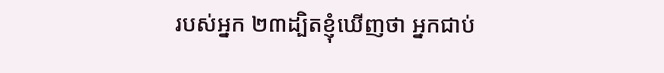របស់អ្នក ២៣ដ្បិតខ្ញុំឃើញថា អ្នកជាប់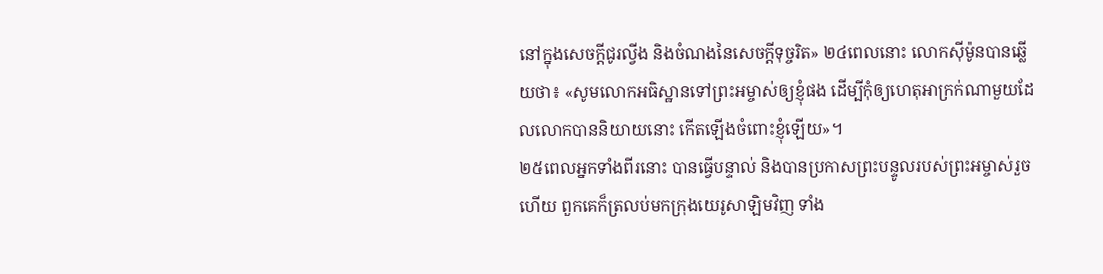នៅក្នុងសេចក្ដីជូរល្វីង និងចំណងនៃសេចក្ដីទុច្ចរិត» ២៤ពេលនោះ លោកស៊ីម៉ូនបានឆ្លើយថា៖ «សូមលោកអធិស្ឋានទៅព្រះអម្ចាស់ឲ្យខ្ញុំផង ដើម្បីកុំឲ្យហេតុអាក្រក់ណាមួយដែលលោកបាននិយាយនោះ កើតឡើងចំពោះខ្ញុំឡើយ»។
២៥ពេលអ្នកទាំងពីរនោះ បានធ្វើបន្ទាល់ និងបានប្រកាសព្រះបន្ទូលរបស់ព្រះអម្ចាស់រួចហើយ ពួកគេក៏ត្រលប់មកក្រុងយេរូសាឡិមវិញ ទាំង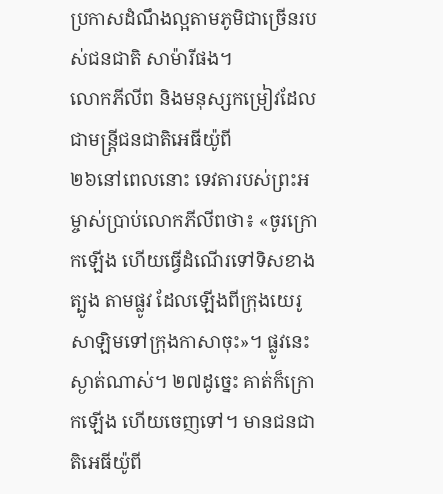ប្រកាសដំណឹងល្អតាមភូមិជាច្រើនរបស់ជនជាតិ សាម៉ារីផង។
លោកភីលីព និងមនុស្សកម្រៀវដែលជាមន្រ្ដីជនជាតិអេធីយ៉ូពី
២៦នៅពេលនោះ ទេវតារបស់ព្រះអម្ចាស់ប្រាប់លោកភីលីពថា៖ «ចូរក្រោកឡើង ហើយធ្វើដំណើរទៅទិសខាងត្បូង តាមផ្លូវ ដែលឡើងពីក្រុងយេរូសាឡិមទៅក្រុងកាសាចុះ»។ ផ្លូវនេះស្ងាត់ណាស់។ ២៧ដូច្នេះ គាត់ក៏ក្រោកឡើង ហើយចេញទៅ។ មានជនជាតិអេធីយ៉ូពី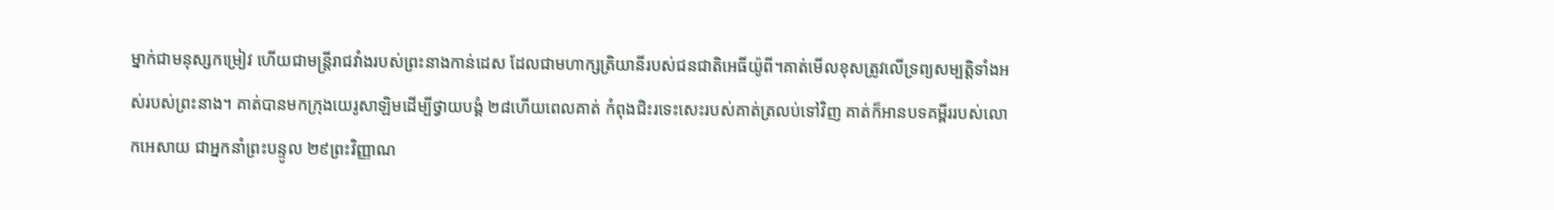ម្នាក់ជាមនុស្សកម្រៀវ ហើយជាមន្រ្តីរាជវាំងរបស់ព្រះនាងកាន់ដេស ដែលជាមហាក្សត្រិយានីរបស់ជនជាតិអេធីយ៉ូពី។គាត់មើលខុសត្រូវលើទ្រព្យសម្បតិ្ដទាំងអស់របស់ព្រះនាង។ គាត់បានមកក្រុងយេរូសាឡិមដើម្បីថ្វាយបង្គំ ២៨ហើយពេលគាត់ កំពុងជិះរទេះសេះរបស់គាត់ត្រលប់ទៅវិញ គាត់ក៏អានបទគម្ពីររបស់លោកអេសាយ ជាអ្នកនាំព្រះបន្ទូល ២៩ព្រះវិញ្ញាណ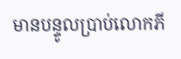មានបន្ទូលប្រាប់លោកភី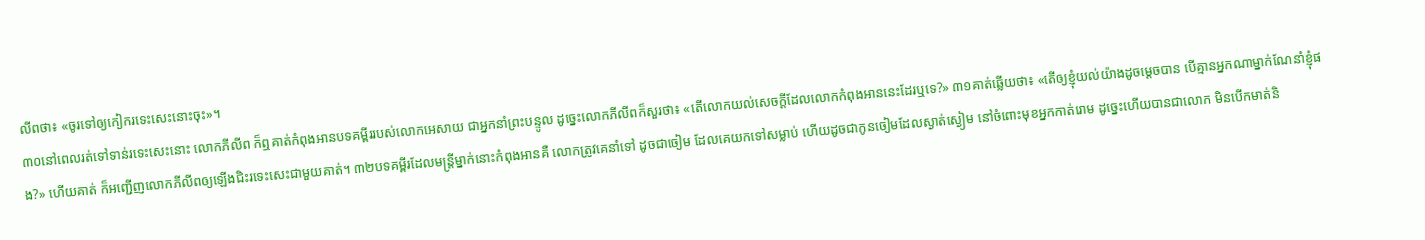លីពថា៖ «ចូរទៅឲ្យកៀករទេះសេះនោះចុះ»។
៣០នៅពេលរត់ទៅទាន់រទេះសេះនោះ លោកភីលីព ក៏ឮគាត់កំពុងអានបទគម្ពីររបស់លោកអេសាយ ជាអ្នកនាំព្រះបន្ទូល ដូច្នេះលោកភីលីពក៏សួរថា៖ «តើលោកយល់សេចក្ដីដែលលោកកំពុងអាននេះដែរឬទេ?» ៣១គាត់ឆ្លើយថា៖ «តើឲ្យខ្ញុំយល់យ៉ាងដូចម្ដេចបាន បើគ្មានអ្នកណាម្នាក់ណែនាំខ្ញុំផង?» ហើយគាត់ ក៏អញ្ជើញលោកភីលីពឲ្យឡើងជិះរទេះសេះជាមួយគាត់។ ៣២បទគម្ពីរដែលមន្ដ្រីម្នាក់នោះកំពុងអានគឺ លោកត្រូវគេនាំទៅ ដូចជាចៀម ដែលគេយកទៅសម្លាប់ ហើយដូចជាកូនចៀមដែលស្ងាត់ស្ងៀម នៅចំពោះមុខអ្នកកាត់រោម ដូច្នេះហើយបានជាលោក មិនបើកមាត់និ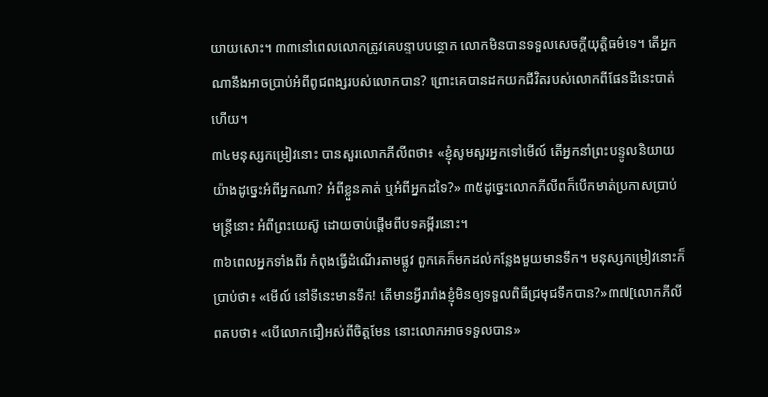យាយសោះ។ ៣៣នៅពេលលោកត្រូវគេបន្ទាបបន្ថោក លោកមិនបានទទួលសេចក្ដីយុត្តិធម៌ទេ។ តើអ្នកណានឹងអាចប្រាប់អំពីពូជពង្សរបស់លោកបាន? ព្រោះគេបានដកយកជីវិតរបស់លោកពីផែនដីនេះបាត់ហើយ។
៣៤មនុស្សកម្រៀវនោះ បានសួរលោកភីលីពថា៖ «ខ្ញុំសូមសួរអ្នកទៅមើល៍ តើអ្នកនាំព្រះបន្ទូលនិយាយយ៉ាងដូច្នេះអំពីអ្នកណា? អំពីខ្លួនគាត់ ឬអំពីអ្នកដទៃ?» ៣៥ដូច្នេះលោកភីលីពក៏បើកមាត់ប្រកាសប្រាប់មន្ដ្រីនោះ អំពីព្រះយេស៊ូ ដោយចាប់ផ្ដើមពីបទគម្ពីរនោះ។
៣៦ពេលអ្នកទាំងពីរ កំពុងធ្វើដំណើរតាមផ្លូវ ពួកគេក៏មកដល់កន្លែងមួយមានទឹក។ មនុស្សកម្រៀវនោះក៏ប្រាប់ថា៖ «មើល៍ នៅទីនេះមានទឹក! តើមានអ្វីរារាំងខ្ញុំមិនឲ្យទទួលពិធីជ្រមុជទឹកបាន?»៣៧[លោកភីលីពតបថា៖ «បើលោកជឿអស់ពីចិត្ដមែន នោះលោកអាចទទួលបាន»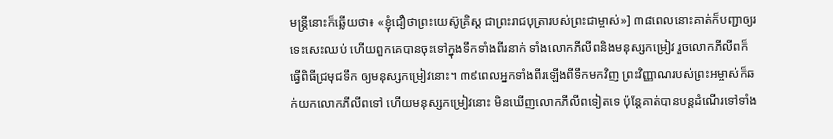មន្ដ្រីនោះក៏ឆ្លើយថា៖ «ខ្ញុំជឿថាព្រះយេស៊ូគិ្រស្ដ ជាព្រះរាជបុត្រារបស់ព្រះជាម្ចាស់»] ៣៨ពេលនោះគាត់ក៏បញ្ជាឲ្យរទេះសេះឈប់ ហើយពួកគេបានចុះទៅក្នុងទឹកទាំងពីរនាក់ ទាំងលោកភីលីពនិងមនុស្សកម្រៀវ រួចលោកភីលីពក៏ធ្វើពិធីជ្រមុជទឹក ឲ្យមនុស្សកម្រៀវនោះ។ ៣៩ពេលអ្នកទាំងពីរឡើងពីទឹកមកវិញ ព្រះវិញ្ញាណរបស់ព្រះអម្ចាស់ក៏ឆក់យកលោកភីលីពទៅ ហើយមនុស្សកម្រៀវនោះ មិនឃើញលោកភីលីពទៀតទេ ប៉ុន្ដែគាត់បានបន្ដដំណើរទៅទាំង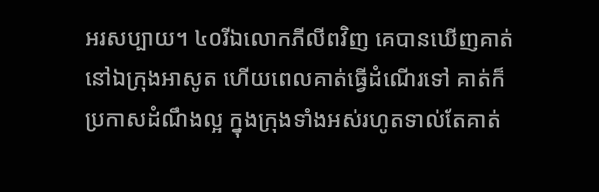អរសប្បាយ។ ៤០រីឯលោកភីលីពវិញ គេបានឃើញគាត់នៅឯក្រុងអាសូត ហើយពេលគាត់ធ្វើដំណើរទៅ គាត់ក៏ប្រកាសដំណឹងល្អ ក្នុងក្រុងទាំងអស់រហូតទាល់តែគាត់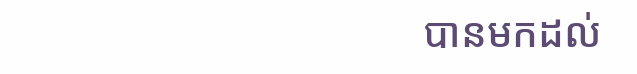បានមកដល់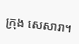ក្រុង សេសារា។